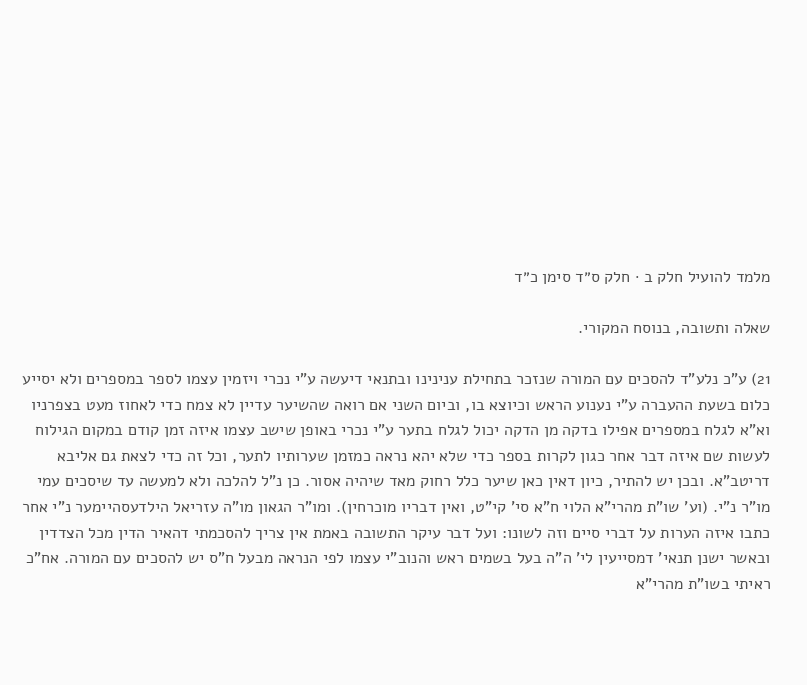מלמד להועיל חלק ב · חלק ס״ד סימן כ״ד

שאלה ותשובה, בנוסח המקורי.

21) ע"כ נלע"ד להסכים עם המורה שנזכר בתחילת ענינינו ובתנאי דיעשה ע"י נכרי ויזמין עצמו לספר במספרים ולא יסייע כלום בשעת ההעברה ע"י נענוע הראש וכיוצא בו, וביום השני אם רואה שהשיער עדיין לא צמח כדי לאחוז מעט בצפרניו וא"א לגלח במספרים אפילו בדקה מן הדקה יכול לגלח בתער ע"י נכרי באופן שישב עצמו איזה זמן קודם במקום הגילוח לעשות שם איזה דבר אחר כגון לקרות בספר כדי שלא יהא נראה כמזמן שערותיו לתער, וכל זה כדי לצאת גם אליבא דריטב"א. ובכן יש להתיר, כיון דאין כאן שיער כלל רחוק מאד שיהיה אסור. כן נ"ל להלכה ולא למעשה עד שיסכים עמי מו"ר נ"י. (וע' שו"ת מהרי"א הלוי ח"א סי' קי"ט, ואין דבריו מוכרחין). ומו"ר הגאון מו"ה עזריאל הילדעסהיימער נ"י אחר כתבו איזה הערות על דברי סיים וזה לשונו: ועל דבר עיקר התשובה באמת אין צריך להסכמתי דהאיר הדין מכל הצדדין ובאשר ישנן תנאי' דמסייעין לי' ה"ה בעל בשמים ראש והנוב"י עצמו לפי הנראה מבעל ח"ס יש להסכים עם המורה. אח"כ ראיתי בשו"ת מהרי"א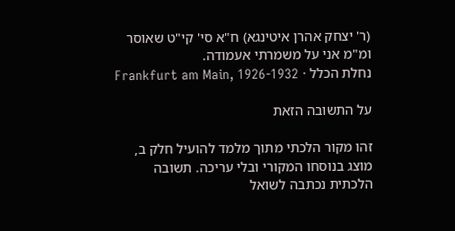(ר' יצחק אהרן איטינגא) ח"א סי' קי"ט שאוסר ומ"מ אני על משמרתי אעמודה.
נחלת הכלל · Frankfurt am Main, 1926-1932

על התשובה הזאת

זהו מקור הלכתי מתוך מלמד להועיל חלק ב, מוצג בנוסחו המקורי ובלי עריכה. תשובה הלכתית נכתבה לשואל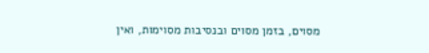מסוים, בזמן מסוים ובנסיבות מסוימות, ואין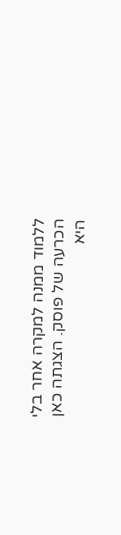ללמוד ממנה למקרה אחר בלי הכרעה של פוסק. הצגתה כאן היא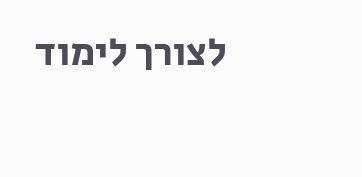לצורך לימוד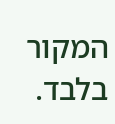המקור בלבד.